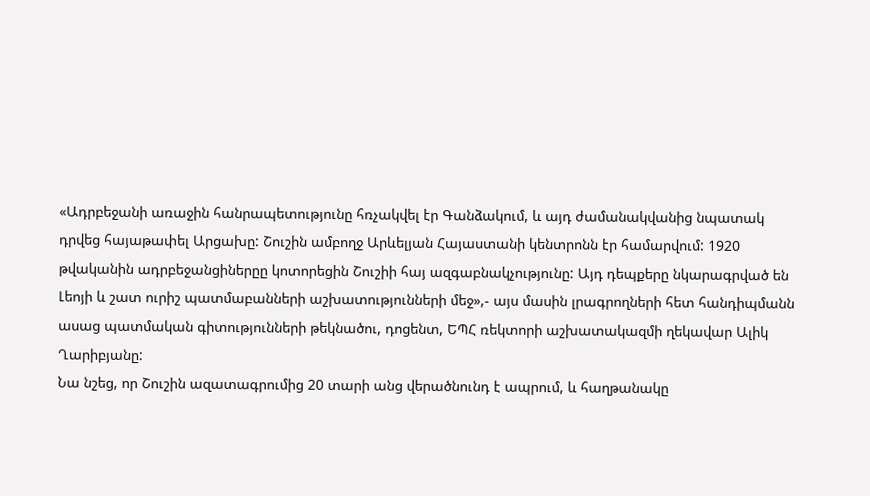«Ադրբեջանի առաջին հանրապետությունը հռչակվել էր Գանձակում, և այդ ժամանակվանից նպատակ դրվեց հայաթափել Արցախը: Շուշին ամբողջ Արևելյան Հայաստանի կենտրոնն էր համարվում: 1920 թվականին ադրբեջանցիներըը կոտորեցին Շուշիի հայ ազգաբնակչությունը: Այդ դեպքերը նկարագրված են Լեոյի և շատ ուրիշ պատմաբանների աշխատությունների մեջ»,- այս մասին լրագրողների հետ հանդիպմանն ասաց պատմական գիտությունների թեկնածու, դոցենտ, ԵՊՀ ռեկտորի աշխատակազմի ղեկավար Ալիկ Ղարիբյանը:
Նա նշեց, որ Շուշին ազատագրումից 20 տարի անց վերածնունդ է ապրում, և հաղթանակը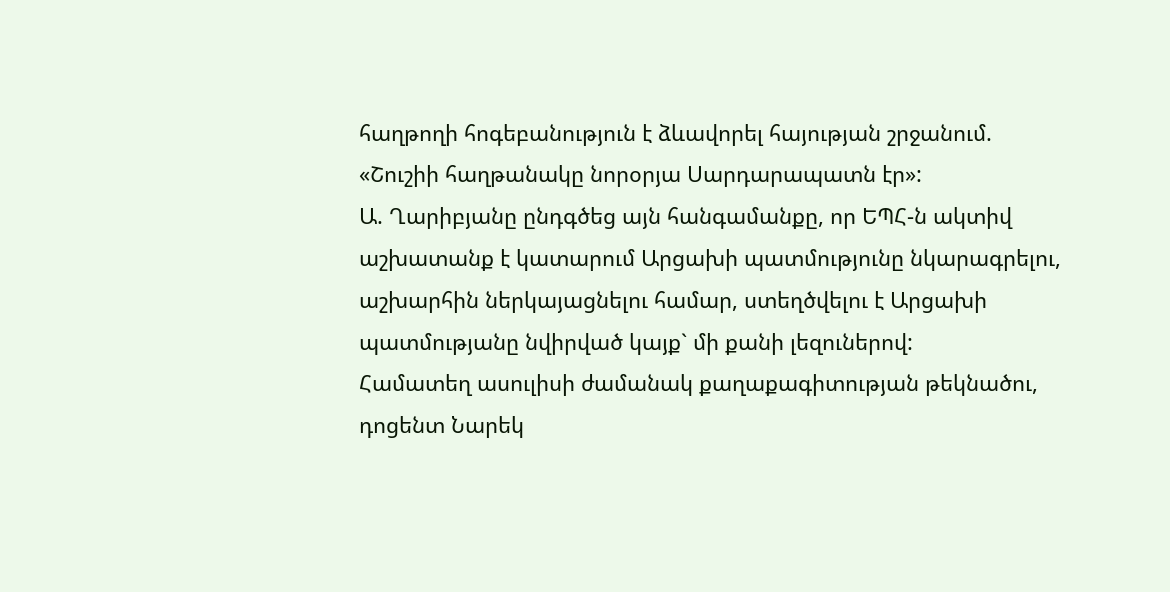հաղթողի հոգեբանություն է ձևավորել հայության շրջանում. «Շուշիի հաղթանակը նորօրյա Սարդարապատն էր»:
Ա. Ղարիբյանը ընդգծեց այն հանգամանքը, որ ԵՊՀ-ն ակտիվ աշխատանք է կատարում Արցախի պատմությունը նկարագրելու, աշխարհին ներկայացնելու համար, ստեղծվելու է Արցախի պատմությանը նվիրված կայք` մի քանի լեզուներով:
Համատեղ ասուլիսի ժամանակ քաղաքագիտության թեկնածու, դոցենտ Նարեկ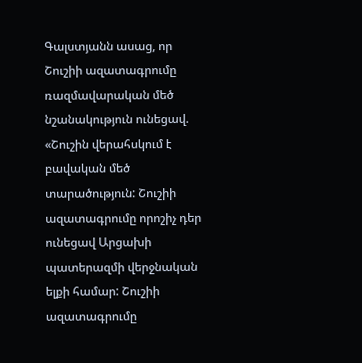Գալստյանն ասաց, որ Շուշիի ազատագրումը ռազմավարական մեծ նշանակություն ունեցավ. «Շուշին վերահսկում է բավական մեծ տարածություն: Շուշիի ազատագրումը որոշիչ դեր ունեցավ Արցախի պատերազմի վերջնական ելքի համար: Շուշիի ազատագրումը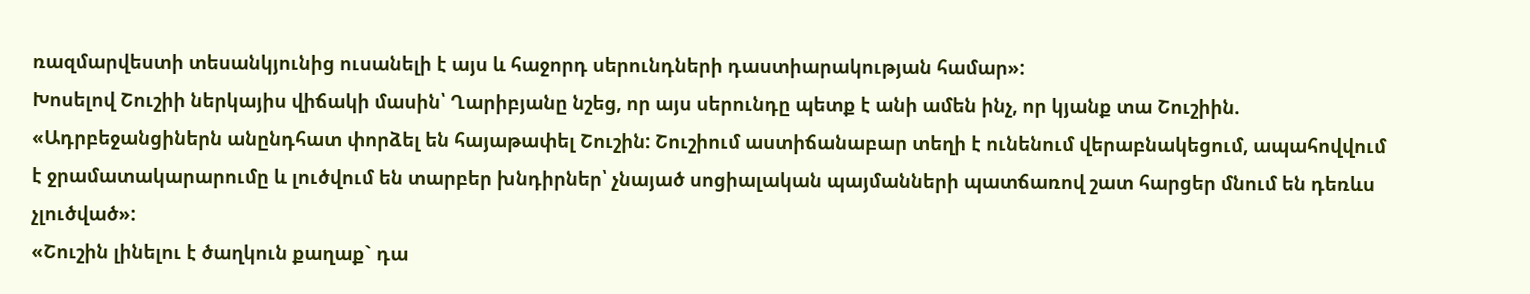ռազմարվեստի տեսանկյունից ուսանելի է այս և հաջորդ սերունդների դաստիարակության համար»:
Խոսելով Շուշիի ներկայիս վիճակի մասին՝ Ղարիբյանը նշեց, որ այս սերունդը պետք է անի ամեն ինչ, որ կյանք տա Շուշիին. «Ադրբեջանցիներն անընդհատ փորձել են հայաթափել Շուշին: Շուշիում աստիճանաբար տեղի է ունենում վերաբնակեցում, ապահովվում է ջրամատակարարումը և լուծվում են տարբեր խնդիրներ՝ չնայած սոցիալական պայմանների պատճառով շատ հարցեր մնում են դեռևս չլուծված»:
«Շուշին լինելու է ծաղկուն քաղաք` դա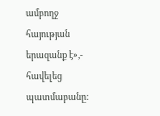ամբողջ հայության երազանք է»,- հավելեց պատմաբանը: